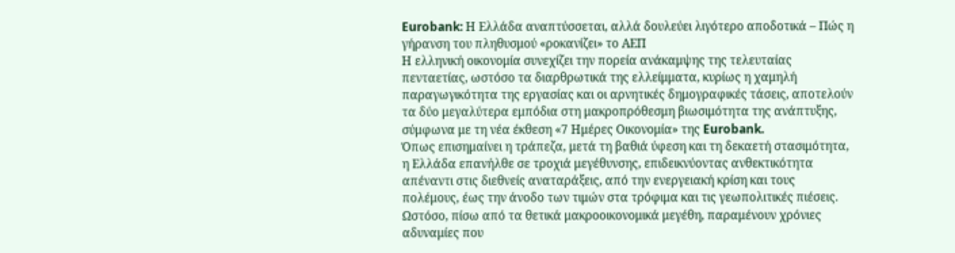Eurobank: Η Ελλάδα αναπτύσσεται, αλλά δουλεύει λιγότερο αποδοτικά – Πώς η γήρανση του πληθυσμού «ροκανίζει» το ΑΕΠ
Η ελληνική οικονομία συνεχίζει την πορεία ανάκαμψης της τελευταίας πενταετίας, ωστόσο τα διαρθρωτικά της ελλείμματα, κυρίως η χαμηλή παραγωγικότητα της εργασίας και οι αρνητικές δημογραφικές τάσεις, αποτελούν τα δύο μεγαλύτερα εμπόδια στη μακροπρόθεσμη βιωσιμότητα της ανάπτυξης, σύμφωνα με τη νέα έκθεση «7 Ημέρες Οικονομία» της Eurobank.
Όπως επισημαίνει η τράπεζα, μετά τη βαθιά ύφεση και τη δεκαετή στασιμότητα, η Ελλάδα επανήλθε σε τροχιά μεγέθυνσης, επιδεικνύοντας ανθεκτικότητα απέναντι στις διεθνείς αναταράξεις, από την ενεργειακή κρίση και τους πολέμους, έως την άνοδο των τιμών στα τρόφιμα και τις γεωπολιτικές πιέσεις. Ωστόσο, πίσω από τα θετικά μακροοικονομικά μεγέθη, παραμένουν χρόνιες αδυναμίες που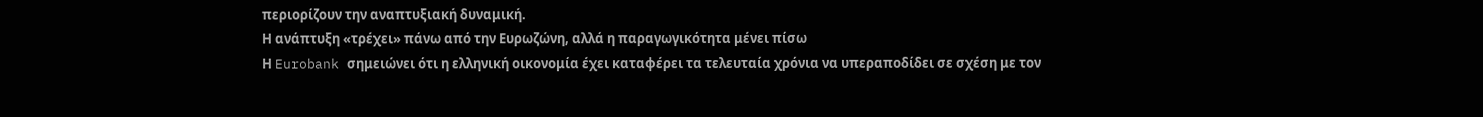περιορίζουν την αναπτυξιακή δυναμική.
Η ανάπτυξη «τρέχει» πάνω από την Ευρωζώνη, αλλά η παραγωγικότητα μένει πίσω
Η Eurobank σημειώνει ότι η ελληνική οικονομία έχει καταφέρει τα τελευταία χρόνια να υπεραποδίδει σε σχέση με τον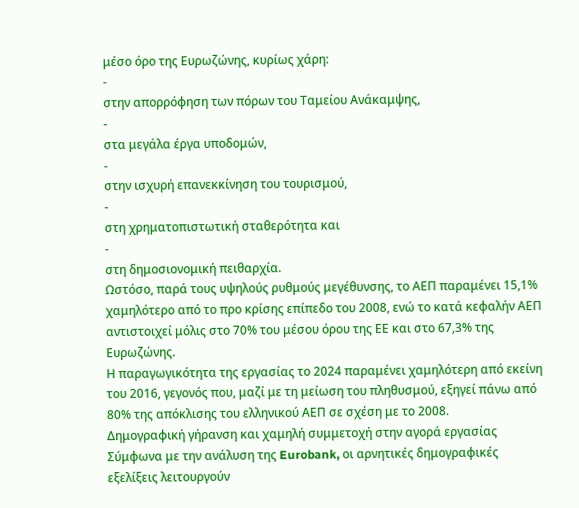μέσο όρο της Ευρωζώνης, κυρίως χάρη:
-
στην απορρόφηση των πόρων του Ταμείου Ανάκαμψης,
-
στα μεγάλα έργα υποδομών,
-
στην ισχυρή επανεκκίνηση του τουρισμού,
-
στη χρηματοπιστωτική σταθερότητα και
-
στη δημοσιονομική πειθαρχία.
Ωστόσο, παρά τους υψηλούς ρυθμούς μεγέθυνσης, το ΑΕΠ παραμένει 15,1% χαμηλότερο από το προ κρίσης επίπεδο του 2008, ενώ το κατά κεφαλήν ΑΕΠ αντιστοιχεί μόλις στο 70% του μέσου όρου της ΕΕ και στο 67,3% της Ευρωζώνης.
Η παραγωγικότητα της εργασίας το 2024 παραμένει χαμηλότερη από εκείνη του 2016, γεγονός που, μαζί με τη μείωση του πληθυσμού, εξηγεί πάνω από 80% της απόκλισης του ελληνικού ΑΕΠ σε σχέση με το 2008.
Δημογραφική γήρανση και χαμηλή συμμετοχή στην αγορά εργασίας
Σύμφωνα με την ανάλυση της Eurobank, οι αρνητικές δημογραφικές εξελίξεις λειτουργούν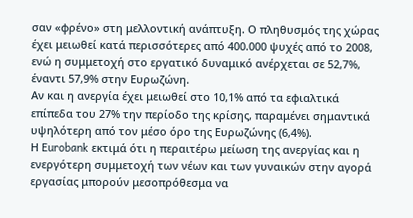σαν «φρένο» στη μελλοντική ανάπτυξη. Ο πληθυσμός της χώρας έχει μειωθεί κατά περισσότερες από 400.000 ψυχές από το 2008, ενώ η συμμετοχή στο εργατικό δυναμικό ανέρχεται σε 52,7%, έναντι 57,9% στην Ευρωζώνη.
Αν και η ανεργία έχει μειωθεί στο 10,1% από τα εφιαλτικά επίπεδα του 27% την περίοδο της κρίσης, παραμένει σημαντικά υψηλότερη από τον μέσο όρο της Ευρωζώνης (6,4%).
Η Eurobank εκτιμά ότι η περαιτέρω μείωση της ανεργίας και η ενεργότερη συμμετοχή των νέων και των γυναικών στην αγορά εργασίας μπορούν μεσοπρόθεσμα να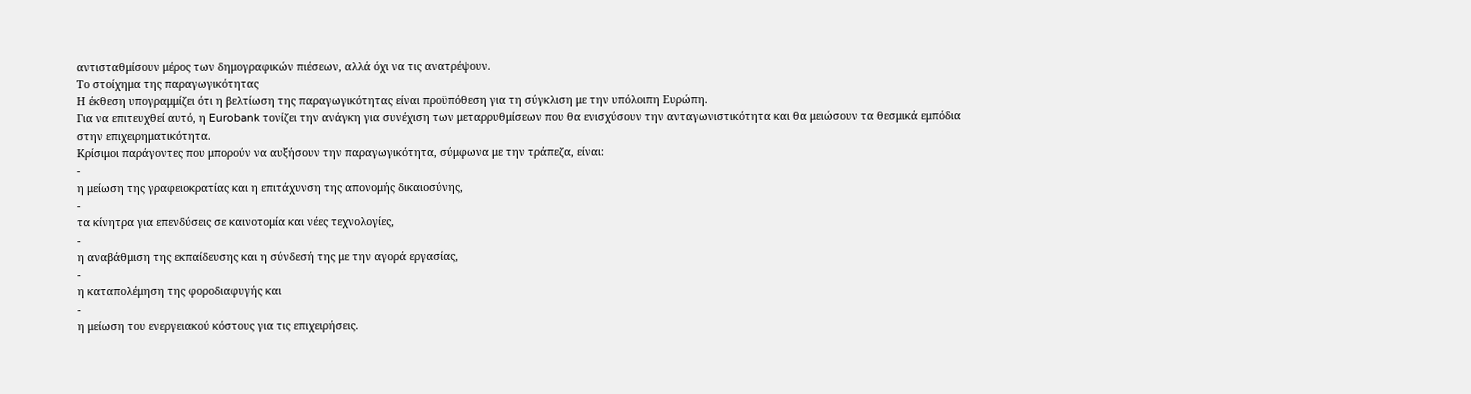αντισταθμίσουν μέρος των δημογραφικών πιέσεων, αλλά όχι να τις ανατρέψουν.
Το στοίχημα της παραγωγικότητας
Η έκθεση υπογραμμίζει ότι η βελτίωση της παραγωγικότητας είναι προϋπόθεση για τη σύγκλιση με την υπόλοιπη Ευρώπη.
Για να επιτευχθεί αυτό, η Eurobank τονίζει την ανάγκη για συνέχιση των μεταρρυθμίσεων που θα ενισχύσουν την ανταγωνιστικότητα και θα μειώσουν τα θεσμικά εμπόδια στην επιχειρηματικότητα.
Κρίσιμοι παράγοντες που μπορούν να αυξήσουν την παραγωγικότητα, σύμφωνα με την τράπεζα, είναι:
-
η μείωση της γραφειοκρατίας και η επιτάχυνση της απονομής δικαιοσύνης,
-
τα κίνητρα για επενδύσεις σε καινοτομία και νέες τεχνολογίες,
-
η αναβάθμιση της εκπαίδευσης και η σύνδεσή της με την αγορά εργασίας,
-
η καταπολέμηση της φοροδιαφυγής και
-
η μείωση του ενεργειακού κόστους για τις επιχειρήσεις.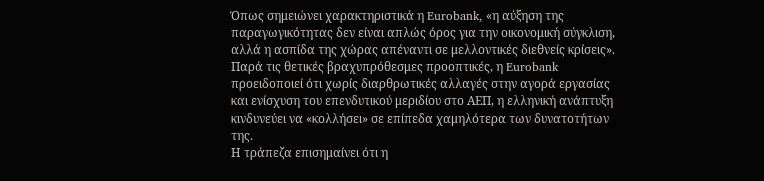Όπως σημειώνει χαρακτηριστικά η Eurobank, «η αύξηση της παραγωγικότητας δεν είναι απλώς όρος για την οικονομική σύγκλιση, αλλά η ασπίδα της χώρας απέναντι σε μελλοντικές διεθνείς κρίσεις».
Παρά τις θετικές βραχυπρόθεσμες προοπτικές, η Eurobank προειδοποιεί ότι χωρίς διαρθρωτικές αλλαγές στην αγορά εργασίας και ενίσχυση του επενδυτικού μεριδίου στο ΑΕΠ, η ελληνική ανάπτυξη κινδυνεύει να «κολλήσει» σε επίπεδα χαμηλότερα των δυνατοτήτων της.
Η τράπεζα επισημαίνει ότι η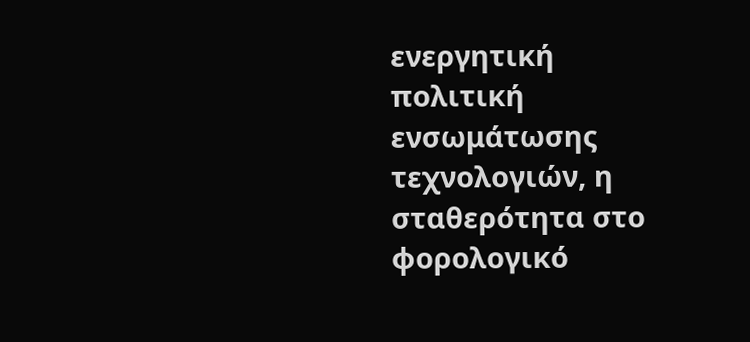ενεργητική πολιτική ενσωμάτωσης τεχνολογιών, η σταθερότητα στο φορολογικό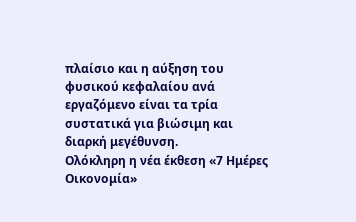πλαίσιο και η αύξηση του φυσικού κεφαλαίου ανά εργαζόμενο είναι τα τρία συστατικά για βιώσιμη και διαρκή μεγέθυνση.
Ολόκληρη η νέα έκθεση «7 Ημέρες Οικονομία»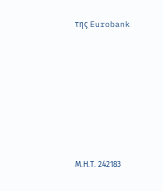της Eurobank







Μ.Η.Τ. 242183